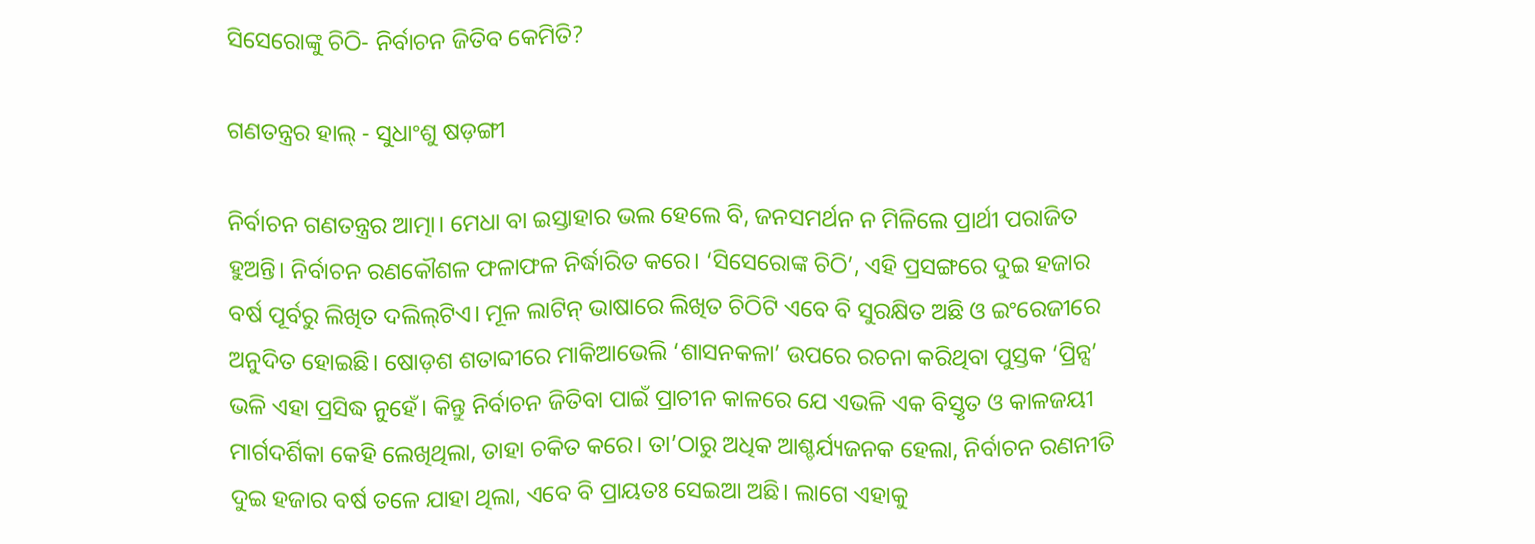ସିସେରୋଙ୍କୁ ଚିଠି- ନିର୍ବାଚନ ଜିତିବ କେମିତି?

ଗଣତନ୍ତ୍ରର ହାଲ୍‌ - ସୁଧାଂଶୁ ଷଡ଼ଙ୍ଗୀ

ନିର୍ବାଚନ ଗଣତନ୍ତ୍ରର ଆତ୍ମା। ମେଧା ବା ଇସ୍ତାହାର ଭଲ ହେଲେ ବି, ଜନସମର୍ଥନ ନ ମିଳିଲେ ପ୍ରାର୍ଥୀ ପରାଜିତ ହୁଅନ୍ତି। ନିର୍ବାଚନ ରଣକୌଶଳ ଫଳାଫଳ ନିର୍ଦ୍ଧାରିତ କରେ। ‘ସିସେରୋଙ୍କ ଚିଠି’, ଏହି ପ୍ରସଙ୍ଗରେ ଦୁଇ ହଜାର ବର୍ଷ ପୂର୍ବରୁ ଲିଖିତ ଦଲିଲ୍‍ଟିଏ। ମୂଳ ଲାଟିନ୍ ଭାଷାରେ ଲିଖିତ ଚିଠିଟି ଏବେ ବି ସୁରକ୍ଷିତ ଅଛି ଓ ଇଂରେଜୀରେ ଅନୁଦିତ ହୋଇଛି। ଷୋଡ଼ଶ ଶତାବ୍ଦୀରେ ମାକିଆଭେଲି ‘ଶାସନକଳା’ ଉପରେ ରଚନା କରିଥିବା ପୁସ୍ତକ ‘ପ୍ରିନ୍ସ’ ଭଳି ଏହା ପ୍ରସିଦ୍ଧ ନୁହେଁ। କିନ୍ତୁ ନିର୍ବାଚନ ଜିତିବା ପାଇଁ ପ୍ରାଚୀନ କାଳରେ ଯେ ଏଭଳି ଏକ ବିସ୍ତୃତ ଓ କାଳଜୟୀ ମାର୍ଗଦର୍ଶିକା କେହି ଲେଖିଥିଲା, ତାହା ଚକିତ କରେ। ତା’ଠାରୁ ଅଧିକ ଆଶ୍ଚର୍ଯ୍ୟଜନକ ହେଲା, ନିର୍ବାଚନ ରଣନୀତି ଦୁଇ ହଜାର ବର୍ଷ ତଳେ ଯାହା ଥିଲା, ଏବେ ବି ପ୍ରାୟତଃ ସେଇଆ ଅଛି। ଲାଗେ ଏହାକୁ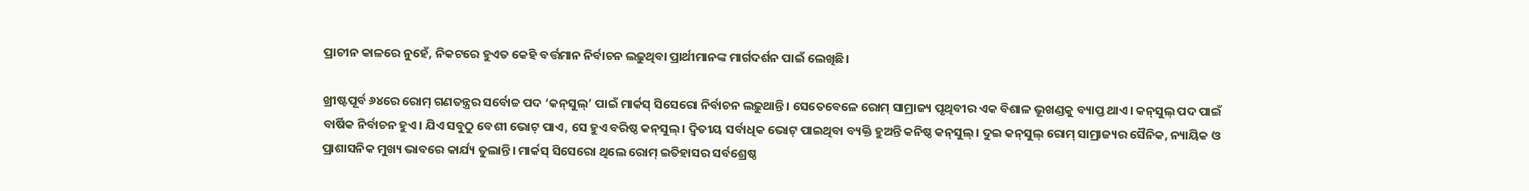ପ୍ରାଚୀନ କାଳରେ ନୁହେଁ, ନିକଟରେ ହୁଏତ କେହି ବର୍ତ୍ତମାନ ନିର୍ବାଚନ ଲଢ଼ୁଥିବା ପ୍ରାର୍ଥୀମାନଙ୍କ ମାର୍ଗଦର୍ଶନ ପାଇଁ ଲେଖିଛି।

ଖ୍ରୀଷ୍ଟପୂର୍ବ ୬୪ରେ ରୋମ୍ ଗଣତନ୍ତ୍ରର ସର୍ବୋଚ୍ଚ ପଦ ‘କନ୍‍ସୁଲ୍‍’ ପାଇଁ ମାର୍କସ୍ ସିସେରୋ ନିର୍ବାଚନ ଲଢ଼ୁଥାନ୍ତି। ସେତେବେଳେ ରୋମ୍ ସାମ୍ରାଜ୍ୟ ପୃଥିବୀର ଏକ ବିଶାଳ ଭୂଖଣ୍ଡକୁ ବ୍ୟାପ୍ତ ଥାଏ। କନ୍‍ସୁଲ୍‍ ପଦ ପାଇଁ ବାର୍ଷିକ ନିର୍ବାଚନ ହୁଏ। ଯିଏ ସବୁଠୁ ବେଶୀ ଭୋଟ୍ ପାଏ, ସେ ହୁଏ ବରିଷ୍ଠ କନ୍‍ସୁଲ୍‍। ଦ୍ବିତୀୟ ସର୍ବାଧିକ ଭୋଟ୍ ପାଇଥିବା ବ୍ୟକ୍ତି ହୁଅନ୍ତି କନିଷ୍ଠ କନ୍‍ସୁଲ୍‍। ଦୁଇ କନ୍‍ସୁଲ୍‍ ରୋମ୍ ସାମ୍ରାଜ୍ୟର ସୈନିକ, ନ୍ୟାୟିକ ଓ ପ୍ରାଶାସନିକ ମୁଖ୍ୟ ଭାବରେ କାର୍ଯ୍ୟ ତୁଲାନ୍ତି। ମାର୍କସ୍ ସିସେରୋ ଥିଲେ ରୋମ୍ ଇତିହାସର ସର୍ବଶ୍ରେଷ୍ଠ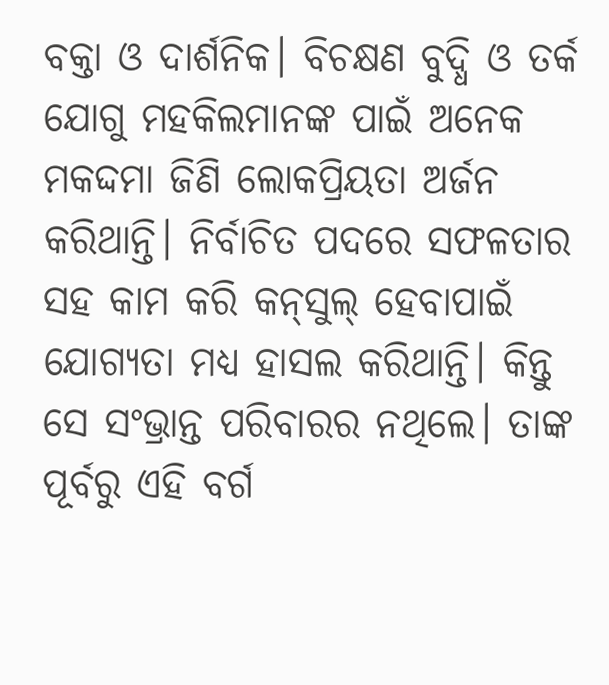ବକ୍ତା ଓ ଦାର୍ଶନିକ। ବିଚକ୍ଷଣ ବୁଦ୍ଧି ଓ ତର୍କ ଯୋଗୁ ମହକିଲମାନଙ୍କ ପାଇଁ ଅନେକ ମକଦ୍ଦମା ଜିଣି ଲୋକପ୍ରିୟତା ଅର୍ଜନ କରିଥାନ୍ତି। ନିର୍ବାଚିତ ପଦରେ ସଫଳତାର ସହ କାମ କରି କନ୍‍ସୁଲ୍‍ ହେବାପାଇଁ ଯୋଗ୍ୟତା ମଧ୍ୟ ହାସଲ କରିଥାନ୍ତି। କିନ୍ତୁ ସେ ସଂଭ୍ରାନ୍ତ ପରିବାରର ନଥିଲେ। ତାଙ୍କ ପୂର୍ବରୁ ଏହି ବର୍ଗ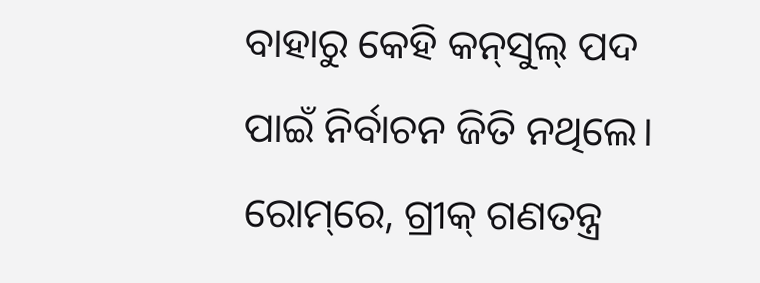ବାହାରୁ କେହି କନ୍‍ସୁଲ୍‍ ପଦ ପାଇଁ ନିର୍ବାଚନ ଜିତି ନଥିଲେ। ରୋମ୍‍‍ରେ, ଗ୍ରୀକ୍ ଗଣତନ୍ତ୍ର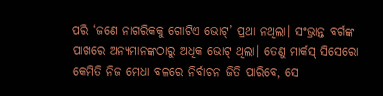ପରି ‘ଜଣେ ନାଗରିକକୁ ଗୋଟିଏ ଭୋଟ୍’ ପ୍ରଥା ନଥିଲା। ସଂଭ୍ରାନ୍ତ ବର୍ଗଙ୍କ ପାଖରେ ଅନ୍ୟମାନଙ୍କଠାରୁ ଅଧିକ ଭୋଟ୍ ଥିଲା। ତେଣୁ ମାର୍କସ୍ ସିସେରୋ କେମିତି ନିଜ ମେଧା ବଳରେ ନିର୍ବାଚନ ଜିତି ପାରିବେ, ସେ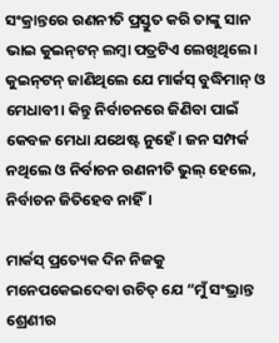ସଂକ୍ରାନ୍ତରେ ରଣନୀତି ପ୍ରସ୍ତୁତ କରି ତାଙ୍କୁ ସାନ ଭାଇ କୁଇନ୍‍ଟନ୍ ଲମ୍ବା ପତ୍ରଟିଏ ଲେଖିଥିଲେ। କୁଇନ୍‍ଟନ୍ ଜାଣିଥିଲେ ଯେ ମାର୍କସ୍ ବୁଦ୍ଧିମାନ୍ ଓ ମେଧାବୀ। କିନ୍ତୁ ନିର୍ବାଚନରେ ଜିଣିବା ପାଇଁ କେବଳ ମେଧା ଯଥେଷ୍ଟ ନୁହେଁ। ଜନ ସମ୍ପର୍କ ନଥିଲେ ଓ ନିର୍ବାଚନ ରଣନୀତି ଭୁଲ୍ ହେଲେ, ନିର୍ବାଚନ ଜିତିହେବ ନାହିଁ।

ମାର୍କସ୍ ପ୍ରତ୍ୟେକ ଦିନ ନିଜକୁ ମନେପକେଇଦେବା ଉଚିତ୍ ଯେ “ମୁଁ ସଂଭ୍ରାନ୍ତ ଶ୍ରେଣୀର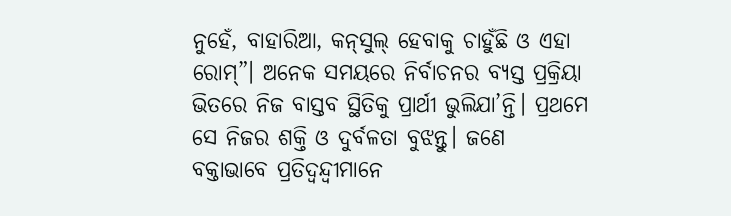ନୁହେଁ, ବାହାରିଆ, କନ୍‍ସୁଲ୍‍ ହେବାକୁ ଚାହୁଁଛି ଓ ଏହା ରୋମ୍”। ଅନେକ ସମୟରେ ନିର୍ବାଚନର ବ୍ୟସ୍ତ ପ୍ରକ୍ରିୟା ଭିତରେ ନିଜ ବାସ୍ତବ ସ୍ଥିତିକୁ ପ୍ରାର୍ଥୀ ଭୁଲିଯା’ନ୍ତି। ପ୍ରଥମେ ସେ ନିଜର ଶକ୍ତି ଓ ଦୁର୍ବଳତା ବୁଝନ୍ତୁ। ଜଣେ ବକ୍ତାଭାବେ ପ୍ରତିଦ୍ୱନ୍ଦ୍ବୀମାନେ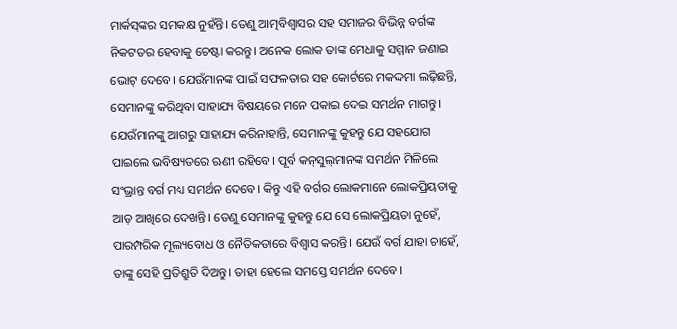ମାର୍କସ୍‍ଙ୍କର ସମକକ୍ଷ ନୁହଁନ୍ତି। ତେଣୁ ଆତ୍ମବିଶ୍ୱାସର ସହ ସମାଜର ବିଭିନ୍ନ ବର୍ଗଙ୍କ ନିକଟତର ହେବାକୁ ଚେଷ୍ଟା କରନ୍ତୁ। ଅନେକ ଲୋକ ତାଙ୍କ ମେଧାକୁ ସମ୍ମାନ ଜଣାଇ ଭୋଟ୍ ଦେବେ। ଯେଉଁମାନଙ୍କ ପାଇଁ ସଫଳତାର ସହ କୋର୍ଟରେ ମକଦ୍ଦମା ଲଢ଼ିଛନ୍ତି, ସେମାନଙ୍କୁ କରିଥିବା ସାହାଯ୍ୟ ବିଷୟରେ ମନେ ପକାଇ ଦେଇ ସମର୍ଥନ ମାଗନ୍ତୁ। ଯେଉଁମାନଙ୍କୁ ଆଗରୁ ସାହାଯ୍ୟ କରିନାହାନ୍ତି, ସେମାନଙ୍କୁ କୁହନ୍ତୁ ଯେ ସହଯୋଗ ପାଇଲେ ଭବିଷ୍ୟତରେ ଋଣୀ ରହିବେ। ପୂର୍ବ କନ୍‍ସୁଲ୍‍‍ମାନଙ୍କ ସମର୍ଥନ ମିଳିଲେ ସଂଭ୍ରାନ୍ତ ବର୍ଗ ମଧ୍ୟ ସମର୍ଥନ ଦେବେ। କିନ୍ତୁ ଏହି ବର୍ଗର ଲୋକମାନେ ଲୋକପ୍ରିୟତାକୁ ଆଡ଼ ଆଖିରେ ଦେଖନ୍ତି। ତେଣୁ ସେମାନଙ୍କୁ କୁହନ୍ତୁ ଯେ ସେ ଲୋକପ୍ରିୟତା ନୁହେଁ, ପାରମ୍ପରିକ ମୂଲ୍ୟବୋଧ ଓ ନୈତିକତାରେ ବିଶ୍ୱାସ କରନ୍ତି। ଯେଉଁ ବର୍ଗ ଯାହା ଚାହେଁ, ତାଙ୍କୁ ସେହି ପ୍ରତିଶ୍ରୁତି ଦିଅନ୍ତୁ। ତାହା ହେଲେ ସମସ୍ତେ ସମର୍ଥନ ଦେବେ।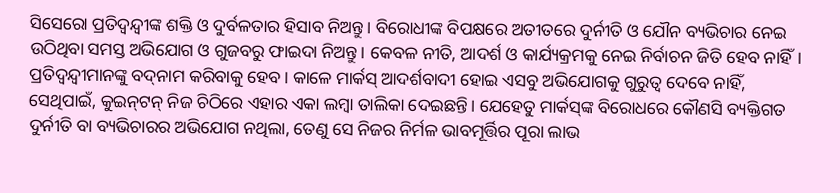ସିସେରୋ ପ୍ରତିଦ୍ୱନ୍ଦ୍ବୀଙ୍କ ଶକ୍ତି ଓ ଦୁର୍ବଳତାର ହିସାବ ନିଅନ୍ତୁ। ବିରୋଧୀଙ୍କ ବିପକ୍ଷରେ ଅତୀତରେ ଦୁର୍ନୀତି ଓ ଯୌନ ବ୍ୟଭିଚାର ନେଇ ଉଠିଥିବା ସମସ୍ତ ଅଭିଯୋଗ ଓ ଗୁଜବରୁ ଫାଇଦା ନିଅନ୍ତୁ। କେବଳ ନୀତି, ଆଦର୍ଶ ଓ କାର୍ଯ୍ୟକ୍ରମକୁ ନେଇ ନିର୍ବାଚନ ଜିତି ହେବ ନାହିଁ। ପ୍ରତିଦ୍ୱନ୍ଦ୍ବୀମାନଙ୍କୁ ବଦ୍‍ନାମ କରିବାକୁ ହେବ। କାଳେ ମାର୍କସ୍ ଆଦର୍ଶବାଦୀ ହୋଇ ଏସବୁ ଅଭିଯୋଗକୁ ଗୁରୁତ୍ୱ ଦେବେ ନାହିଁ, ସେଥିପାଇଁ, କୁଇନ୍‍ଟନ୍ ନିଜ ଚିଠିରେ ଏହାର ଏକା ଲମ୍ବା ତାଲିକା ଦେଇଛନ୍ତି। ଯେହେତୁ ମାର୍କସ୍‍ଙ୍କ ବିରୋଧରେ କୌଣସି ବ୍ୟକ୍ତିଗତ ଦୁର୍ନୀତି ବା ବ୍ୟଭିଚାରର ଅଭିଯୋଗ ନଥିଲା, ତେଣୁ ସେ ନିଜର ନିର୍ମଳ ଭାବମୂର୍ତ୍ତିର ପୂରା ଲାଭ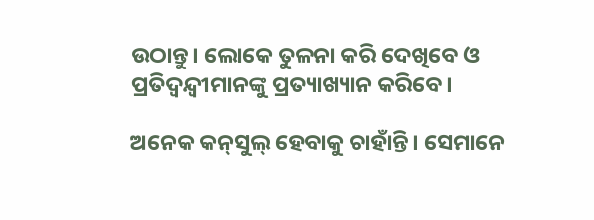ଉଠାନ୍ତୁ। ଲୋକେ ତୁଳନା କରି ଦେଖିବେ ଓ ପ୍ରତିଦ୍ୱନ୍ଦ୍ବୀମାନଙ୍କୁ ପ୍ରତ୍ୟାଖ୍ୟାନ କରିବେ।

ଅନେକ କନ୍‍ସୁଲ୍‍ ହେବାକୁ ଚାହାଁନ୍ତି। ସେମାନେ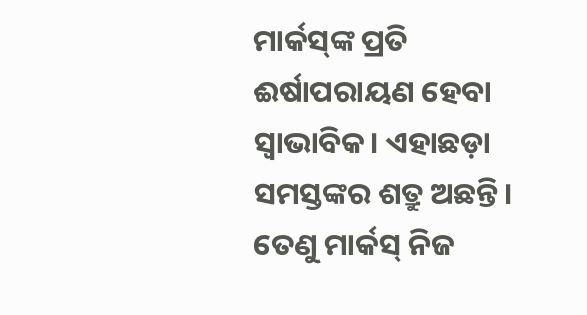ମାର୍କସ୍‍ଙ୍କ ପ୍ରତି ଈର୍ଷାପରାୟଣ ହେବା ସ୍ୱାଭାବିକ। ଏହାଛଡ଼ା ସମସ୍ତଙ୍କର ଶତ୍ରୁ ଅଛନ୍ତି। ତେଣୁ ମାର୍କସ୍ ନିଜ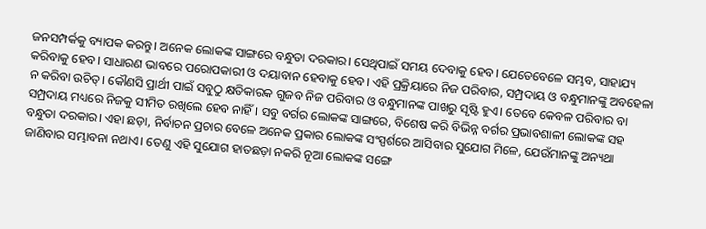ଜନସମ୍ପର୍କକୁ ବ୍ୟାପକ କରନ୍ତୁ। ଅନେକ ଲୋକଙ୍କ ସାଙ୍ଗରେ ବନ୍ଧୁତା ଦରକାର। ସେଥିପାଇଁ ସମୟ ଦେବାକୁ ହେବ। ଯେତେବେଳେ ସମ୍ଭବ, ସାହାଯ୍ୟ କରିବାକୁ ହେବ। ସାଧାରଣ ଭାବରେ ପରୋପକାରୀ ଓ ଦୟାବାନ ହେବାକୁ ହେବ। ଏହି ପ୍ରକ୍ରିୟାରେ ନିଜ ପରିବାର, ସମ୍ପ୍ରଦାୟ ଓ ବନ୍ଧୁମାନଙ୍କୁ ଅବହେଳା ନ କରିବା ଉଚିତ୍। କୌଣସି ପ୍ରାର୍ଥୀ ପାଇଁ ସବୁଠୁ କ୍ଷତିକାରକ ଗୁଜବ ନିଜ ପରିବାର ଓ ବନ୍ଧୁମାନଙ୍କ ପାଖରୁ ସୃଷ୍ଟି ହୁଏ। ତେବେ କେବଳ ପରିବାର ବା ସମ୍ପ୍ରଦାୟ ମଧ୍ୟରେ ନିଜକୁ ସୀମିତ ରଖିଲେ ହେବ ନାହିଁ। ସବୁ ବର୍ଗର ଲୋକଙ୍କ ସାଙ୍ଗରେ, ବିଶେଷ କରି ବିଭିନ୍ନ ବର୍ଗର ପ୍ରଭାବଶାଳୀ ଲୋକଙ୍କ ସହ ବନ୍ଧୁତା ଦରକାର। ଏହା ଛଡ଼ା, ନିର୍ବାଚନ ପ୍ରଚାର ବେଳେ ଅନେକ ପ୍ରକାର ଲୋକଙ୍କ ସଂସ୍ପର୍ଶରେ ଆସିବାର ସୁଯୋଗ ମିଳେ, ଯେଉଁମାନଙ୍କୁ ଅନ୍ୟଥା ଜାଣିବାର ସମ୍ଭାବନା ନଥାଏ। ତେଣୁ ଏହି ସୁଯୋଗ ହାତଛଡ଼ା ନକରି ନୂଆ ଲୋକଙ୍କ ସଙ୍ଗେ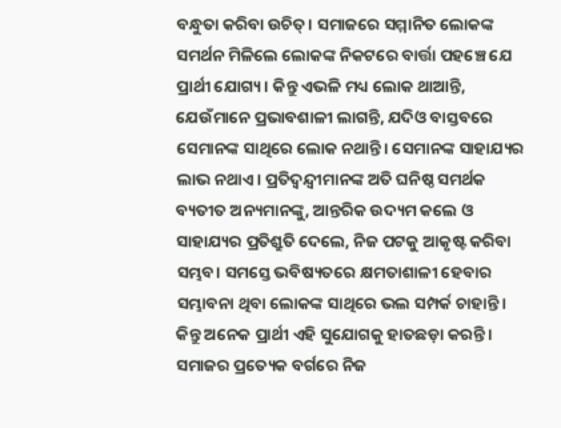ବନ୍ଧୁତା କରିବା ଉଚିତ୍। ସମାଜରେ ସମ୍ମାନିତ ଲୋକଙ୍କ ସମର୍ଥନ ମିଳିଲେ ଲୋକଙ୍କ ନିକଟରେ ବାର୍ତ୍ତା ପହଞ୍ଚେ ଯେ ପ୍ରାର୍ଥୀ ଯୋଗ୍ୟ। କିନ୍ତୁ ଏଭଳି ମଧ୍ୟ ଲୋକ ଥାଆନ୍ତି, ଯେଉଁମାନେ ପ୍ରଭାବଶାଳୀ ଲାଗନ୍ତି, ଯଦିଓ ବାସ୍ତବରେ ସେମାନଙ୍କ ସାଥିରେ ଲୋକ ନଥାନ୍ତି। ସେମାନଙ୍କ ସାହାଯ୍ୟର ଲାଭ ନଥାଏ। ପ୍ରତିଦ୍ୱନ୍ଦ୍ବୀମାନଙ୍କ ଅତି ଘନିଷ୍ଠ ସମର୍ଥକ ବ୍ୟତୀତ ଅନ୍ୟମାନଙ୍କୁ, ଆନ୍ତରିକ ଉଦ୍ୟମ କଲେ ଓ ସାହାଯ୍ୟର ପ୍ରତିଶ୍ରୁତି ଦେଲେ, ନିଜ ପଟକୁ ଆକୃଷ୍ଟ କରିବା ସମ୍ଭବ। ସମସ୍ତେ ଭବିଷ୍ୟତରେ କ୍ଷମତାଶାଳୀ ହେବାର ସମ୍ଭାବନା ଥିବା ଲୋକଙ୍କ ସାଥିରେ ଭଲ ସମ୍ପର୍କ ଚାହାନ୍ତି। କିନ୍ତୁ ଅନେକ ପ୍ରାର୍ଥୀ ଏହି ସୁଯୋଗକୁ ହାତଛଡ଼ା କରନ୍ତି। ସମାଜର ପ୍ରତ୍ୟେକ ବର୍ଗରେ ନିଜ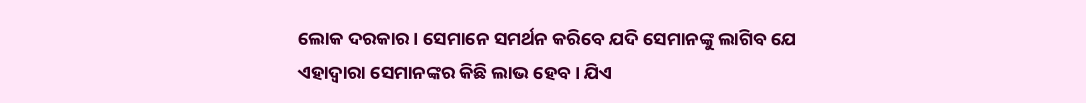ଲୋକ ଦରକାର। ସେମାନେ ସମର୍ଥନ କରିବେ ଯଦି ସେମାନଙ୍କୁ ଲାଗିବ ଯେ ଏହାଦ୍ୱାରା ସେମାନଙ୍କର କିଛି ଲାଭ ହେବ। ଯିଏ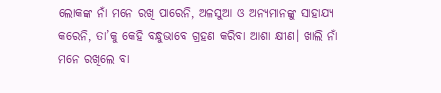ଲୋକଙ୍କ ନାଁ ମନେ ରଖି ପାରେନି, ଅଳସୁଆ ଓ ଅନ୍ୟମାନଙ୍କୁ ସାହାଯ୍ୟ କରେନି, ତା’କୁ କେହି ବନ୍ଧୁଭାବେ ଗ୍ରହଣ କରିବା ଆଶା କ୍ଷୀଣ। ଖାଲି ନାଁ ମନେ ରଖିଲେ ବା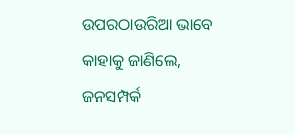ଉପରଠାଉରିଆ ଭାବେ କାହାକୁ ଜାଣିଲେ, ଜନସମ୍ପର୍କ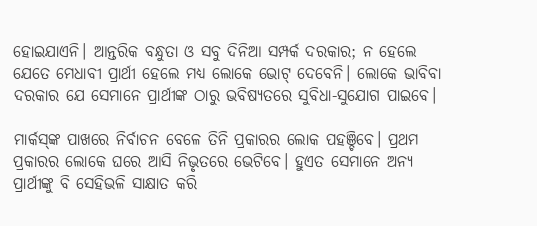ହୋଇଯାଏନି। ଆନ୍ତରିକ ବନ୍ଧୁତା ଓ ସବୁ ଦିନିଆ ସମ୍ପର୍କ ଦରକାର; ନ ହେଲେ ଯେତେ ମେଧାବୀ ପ୍ରାର୍ଥୀ ହେଲେ ମଧ୍ୟ ଲୋକେ ଭୋଟ୍ ଦେବେନି। ଲୋକେ ଭାବିବା ଦରକାର ଯେ ସେମାନେ ପ୍ରାର୍ଥୀଙ୍କ ଠାରୁ ଭବିଷ୍ୟତରେ ସୁବିଧା-ସୁଯୋଗ ପାଇବେ।

ମାର୍କସ୍‍ଙ୍କ ପାଖରେ ନିର୍ବାଚନ ବେଳେ ତିନି ପ୍ରକାରର ଲୋକ ପହଞ୍ଚିବେ। ପ୍ରଥମ ପ୍ରକାରର ଲୋକେ ଘରେ ଆସି ନିଭୃତରେ ଭେଟିବେ। ହୁଏତ ସେମାନେ ଅନ୍ୟ ପ୍ରାର୍ଥୀଙ୍କୁ ବି ସେହିଭଳି ସାକ୍ଷାତ କରି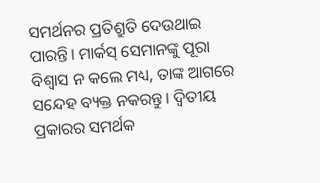ସମର୍ଥନର ପ୍ରତିଶ୍ରୁତି ଦେଉଥାଇ ପାରନ୍ତି। ମାର୍କସ୍ ସେମାନଙ୍କୁ ପୂରା ବିଶ୍ୱାସ ନ କଲେ ମଧ୍ୟ, ତାଙ୍କ ଆଗରେ ସନ୍ଦେହ ବ୍ୟକ୍ତ ନକରନ୍ତୁ। ଦ୍ବିତୀୟ ପ୍ରକାରର ସମର୍ଥକ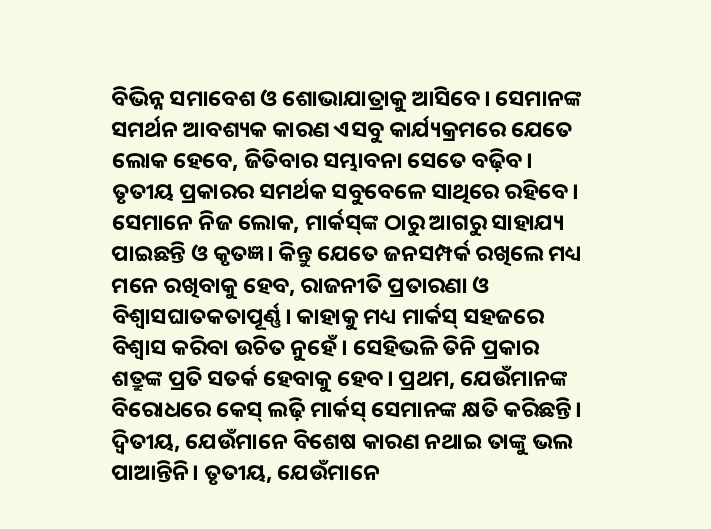ବିଭିନ୍ନ ସମାବେଶ ଓ ଶୋଭାଯାତ୍ରାକୁ ଆସିବେ। ସେମାନଙ୍କ ସମର୍ଥନ ଆବଶ୍ୟକ କାରଣ ଏସବୁ କାର୍ଯ୍ୟକ୍ରମରେ ଯେତେ ଲୋକ ହେବେ, ଜିତିବାର ସମ୍ଭାବନା ସେତେ ବଢ଼ିବ। ତୃତୀୟ ପ୍ରକାରର ସମର୍ଥକ ସବୁବେଳେ ସାଥିରେ ରହିବେ। ସେମାନେ ନିଜ ଲୋକ, ମାର୍କସ୍‍ଙ୍କ ଠାରୁ ଆଗରୁ ସାହାଯ୍ୟ ପାଇଛନ୍ତି ଓ କୃତଜ୍ଞ। କିନ୍ତୁ ଯେତେ ଜନସମ୍ପର୍କ ରଖିଲେ ମଧ୍ୟ ମନେ ରଖିବାକୁ ହେବ, ରାଜନୀତି ପ୍ରତାରଣା ଓ ବିଶ୍ୱାସଘାତକତାପୂର୍ଣ୍ଣ। କାହାକୁ ମଧ୍ୟ ମାର୍କସ୍ ସହଜରେ ବିଶ୍ୱାସ କରିବା ଉଚିତ ନୁହେଁ। ସେହିଭଳି ତିନି ପ୍ରକାର ଶତ୍ରୁଙ୍କ ପ୍ରତି ସତର୍କ ହେବାକୁ ହେବ। ପ୍ରଥମ, ଯେଉଁମାନଙ୍କ ବିରୋଧରେ କେସ୍ ଲଢ଼ି ମାର୍କସ୍ ସେମାନଙ୍କ କ୍ଷତି କରିଛନ୍ତି। ଦ୍ବିତୀୟ, ଯେଉଁମାନେ ବିଶେଷ କାରଣ ନଥାଇ ତାଙ୍କୁ ଭଲ ପାଆନ୍ତିନି। ତୃତୀୟ, ଯେଉଁମାନେ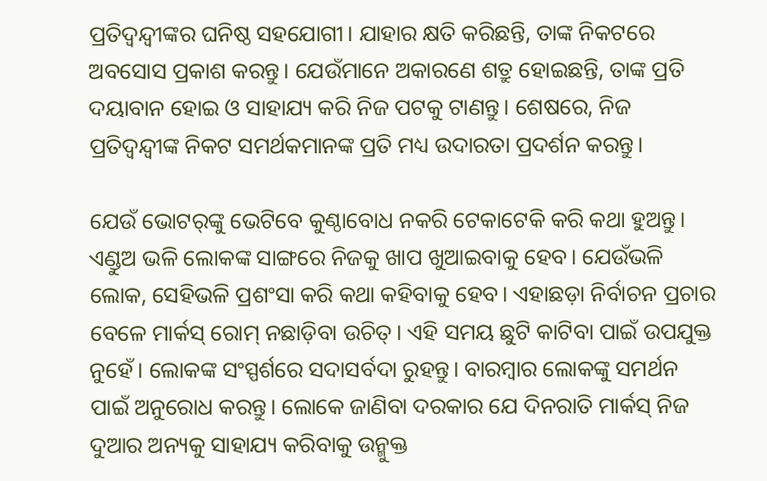ପ୍ରତିଦ୍ୱନ୍ଦ୍ବୀଙ୍କର ଘନିଷ୍ଠ ସହଯୋଗୀ। ଯାହାର କ୍ଷତି କରିଛନ୍ତି, ତାଙ୍କ ନିକଟରେ ଅବସୋସ ପ୍ରକାଶ କରନ୍ତୁ। ଯେଉଁମାନେ ଅକାରଣେ ଶତ୍ରୁ ହୋଇଛନ୍ତି, ତାଙ୍କ ପ୍ରତି ଦୟାବାନ ହୋଇ ଓ ସାହାଯ୍ୟ କରି ନିଜ ପଟକୁ ଟାଣନ୍ତୁ। ଶେଷରେ, ନିଜ ପ୍ରତିଦ୍ୱନ୍ଦ୍ୱୀଙ୍କ ନିକଟ ସମର୍ଥକମାନଙ୍କ ପ୍ରତି ମଧ୍ୟ ଉଦାରତା ପ୍ରଦର୍ଶନ କରନ୍ତୁ।

ଯେଉଁ ଭୋଟର୍‍ଙ୍କୁ ଭେଟିବେ କୁଣ୍ଠାବୋଧ ନକରି ଟେକାଟେକି କରି କଥା ହୁଅନ୍ତୁ। ଏଣ୍ଡୁଅ ଭଳି ଲୋକଙ୍କ ସାଙ୍ଗରେ ନିଜକୁ ଖାପ ଖୁଆଇବାକୁ ହେବ। ଯେଉଁଭଳି ଲୋକ, ସେହିଭଳି ପ୍ରଶଂସା କରି କଥା କହିବାକୁ ହେବ। ଏହାଛଡ଼ା ନିର୍ବାଚନ ପ୍ରଚାର ବେଳେ ମାର୍କସ୍ ରୋମ୍ ନଛାଡ଼ିବା ଉଚିତ୍। ଏହି ସମୟ ଛୁଟି କାଟିବା ପାଇଁ ଉପଯୁକ୍ତ ନୁହେଁ। ଲୋକଙ୍କ ସଂସ୍ପର୍ଶରେ ସଦାସର୍ବଦା ରୁହନ୍ତୁ। ବାରମ୍ବାର ଲୋକଙ୍କୁ ସମର୍ଥନ ପାଇଁ ଅନୁରୋଧ କରନ୍ତୁ। ଲୋକେ ଜାଣିବା ଦରକାର ଯେ ଦିନରାତି ମାର୍କସ୍ ନିଜ ଦୁଆର ଅନ୍ୟକୁ ସାହାଯ୍ୟ କରିବାକୁ ଉନ୍ମୁକ୍ତ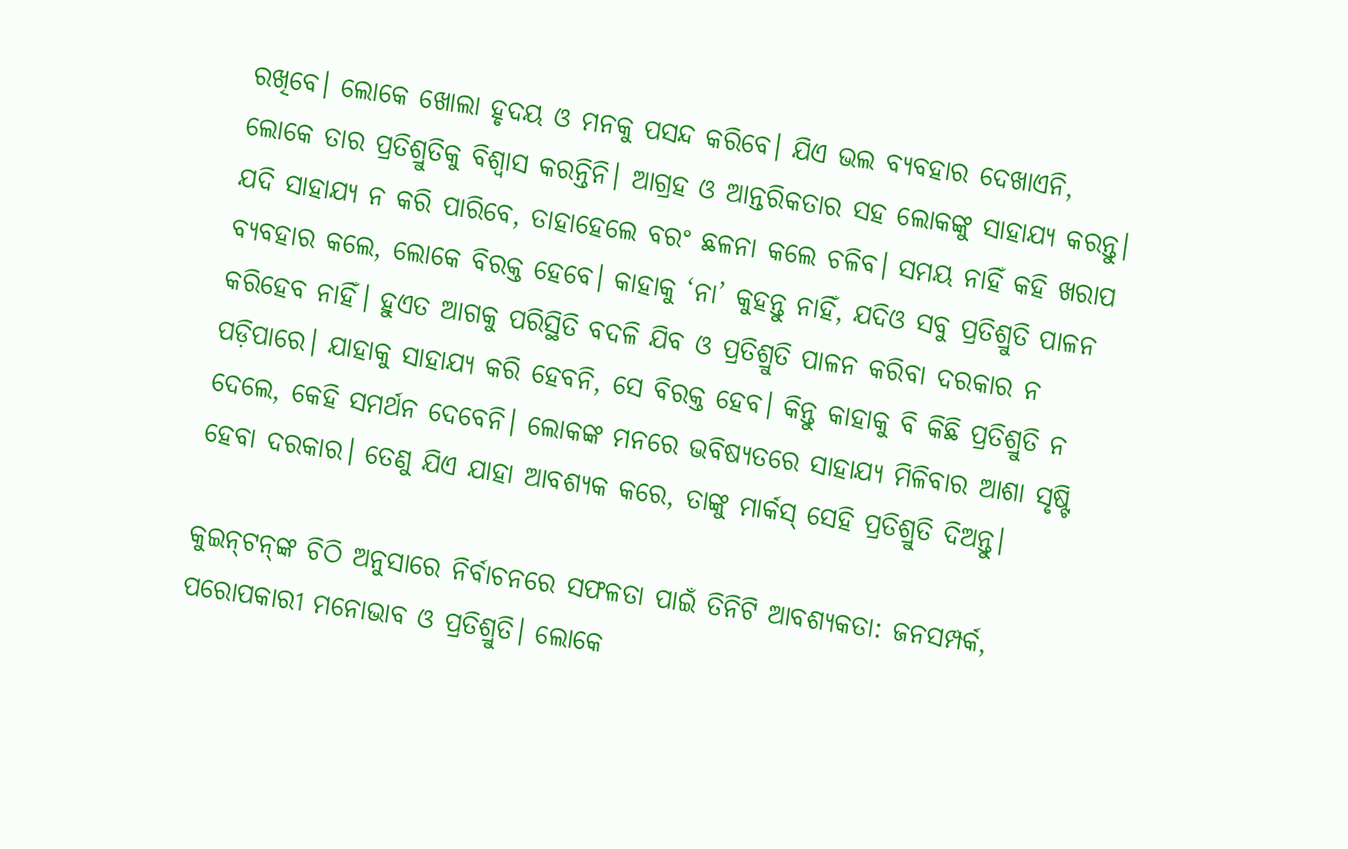ରଖିବେ। ଲୋକେ ଖୋଲା ହୃଦୟ ଓ ମନକୁ ପସନ୍ଦ କରିବେ। ଯିଏ ଭଲ ବ୍ୟବହାର ଦେଖାଏନି, ଲୋକେ ତାର ପ୍ରତିଶ୍ରୁତିକୁ ବିଶ୍ୱାସ କରନ୍ତିନି। ଆଗ୍ରହ ଓ ଆନ୍ତରିକତାର ସହ ଲୋକଙ୍କୁ ସାହାଯ୍ୟ କରନ୍ତୁ। ଯଦି ସାହାଯ୍ୟ ନ କରି ପାରିବେ, ତାହାହେଲେ ବରଂ ଛଳନା କଲେ ଚଳିବ। ସମୟ ନାହିଁ କହି ଖରାପ ବ୍ୟବହାର କଲେ, ଲୋକେ ବିରକ୍ତ ହେବେ। କାହାକୁ ‘ନା’ କୁହନ୍ତୁ ନାହିଁ, ଯଦିଓ ସବୁ ପ୍ରତିଶ୍ରୁତି ପାଳନ କରିହେବ ନାହିଁ। ହୁଏତ ଆଗକୁ ପରିସ୍ଥିତି ବଦଳି ଯିବ ଓ ପ୍ରତିଶ୍ରୁତି ପାଳନ କରିବା ଦରକାର ନ ପଡ଼ିପାରେ। ଯାହାକୁ ସାହାଯ୍ୟ କରି ହେବନି, ସେ ବିରକ୍ତ ହେବ। କିନ୍ତୁ କାହାକୁ ବି କିଛି ପ୍ରତିଶ୍ରୁତି ନ ଦେଲେ, କେହି ସମର୍ଥନ ଦେବେନି। ଲୋକଙ୍କ ମନରେ ଭବିଷ୍ୟତରେ ସାହାଯ୍ୟ ମିଳିବାର ଆଶା ସୃଷ୍ଟି ହେବା ଦରକାର। ତେଣୁ ଯିଏ ଯାହା ଆବଶ୍ୟକ କରେ, ତାଙ୍କୁ ମାର୍କସ୍ ସେହି ପ୍ରତିଶ୍ରୁତି ଦିଅନ୍ତୁ।

କୁଇନ୍‍ଟନ୍‍ଙ୍କ ଚିଠି ଅନୁସାରେ ନିର୍ବାଚନରେ ସଫଳତା ପାଇଁ ତିନିଟି ଆବଶ୍ୟକତା: ଜନସମ୍ପର୍କ, ପରୋପକାରୀ ମନୋଭାବ ଓ ପ୍ରତିଶ୍ରୁତି। ଲୋକେ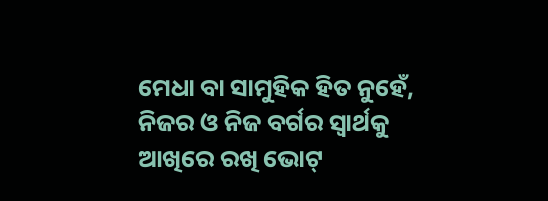ମେଧା ବା ସାମୁହିକ ହିତ ନୁହେଁ, ନିଜର ଓ ନିଜ ବର୍ଗର ସ୍ୱାର୍ଥକୁ ଆଖିରେ ରଖି ଭୋଟ୍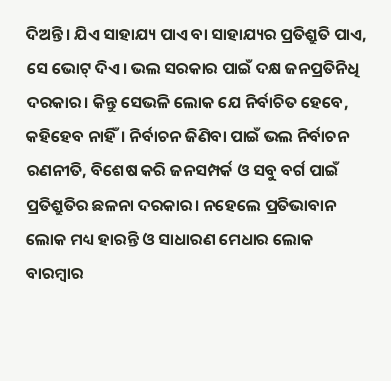ଦିଅନ୍ତି। ଯିଏ ସାହାଯ୍ୟ ପାଏ ବା ସାହାଯ୍ୟର ପ୍ରତିଶ୍ରୁତି ପାଏ, ସେ ଭୋଟ୍ ଦିଏ। ଭଲ ସରକାର ପାଇଁ ଦକ୍ଷ ଜନପ୍ରତିନିଧି ଦରକାର। କିନ୍ତୁ ସେଭଳି ଲୋକ ଯେ ନିର୍ବାଚିତ ହେବେ, କହିହେବ ନାହିଁ। ନିର୍ବାଚନ ଜିଣିବା ପାଇଁ ଭଲ ନିର୍ବାଚନ ରଣନୀତି, ବିଶେଷ କରି ଜନସମ୍ପର୍କ ଓ ସବୁ ବର୍ଗ ପାଇଁ ପ୍ରତିଶ୍ରୁତିର ଛଳନା ଦରକାର। ନହେଲେ ପ୍ରତିଭାବାନ ଲୋକ ମଧ୍ୟ ହାରନ୍ତି ଓ ସାଧାରଣ ମେଧାର ଲୋକ ବାରମ୍ବାର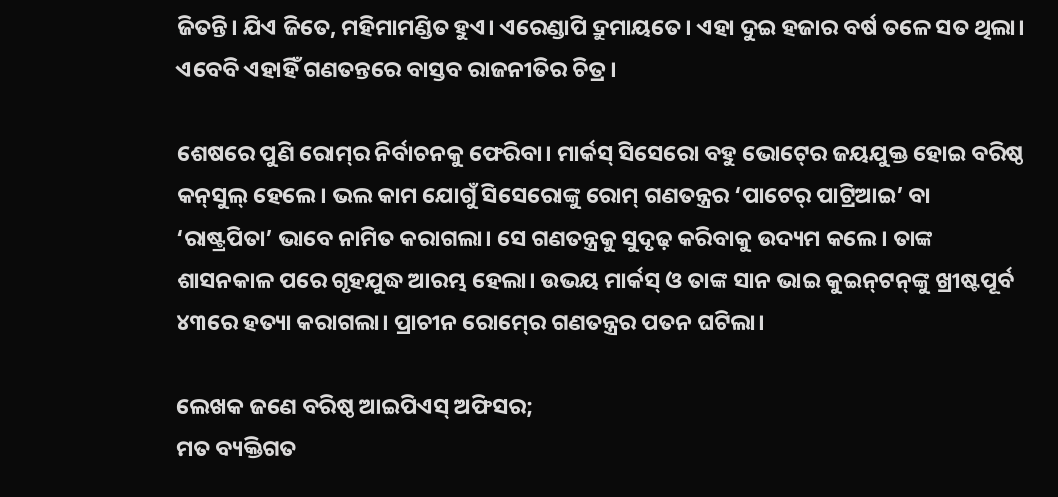ଜିତନ୍ତି। ଯିଏ ଜିତେ, ମହିମାମଣ୍ଡିତ ହୁଏ। ଏର‌େଣ୍ଡାପି ଦ୍ରୁମାୟତେ। ଏହା ଦୁଇ ହଜାର ବର୍ଷ ତଳେ ସତ ଥିଲା। ଏବେବି ଏହାହିଁ ଗଣତନ୍ତରେ ବାସ୍ତବ ରାଜନୀତିର ଚିତ୍ର।

ଶେଷରେ ପୁଣି ରୋମ୍‍ର ନିର୍ବାଚନକୁ ଫେରିବା। ମାର୍କସ୍ ସିସେରୋ ବହୁ ଭୋଟ୍‍ରେ ଜୟଯୁକ୍ତ ହୋଇ ବରିଷ୍ଠ କନ୍‍ସୁଲ୍‍ ହେଲେ। ଭଲ କାମ ଯୋଗୁଁ ସିସେରୋଙ୍କୁ ରୋମ୍ ଗଣତନ୍ତ୍ରର ‘ପାଟେର୍ ପାଟ୍ରିଆଇ’ ବା ‘ରାଷ୍ଟ୍ରପିତା’ ଭାବେ ନାମିତ କରାଗଲା। ସେ ଗଣତନ୍ତ୍ରକୁ ସୁଦୃଢ଼ କରିବାକୁ ଉଦ୍ୟମ କଲେ। ତାଙ୍କ ଶାସନକାଳ ପରେ ଗୃହଯୁଦ୍ଧ ଆରମ୍ଭ ହେଲା। ଉଭୟ ମାର୍କସ୍ ଓ ତାଙ୍କ ସାନ ଭାଇ କୁଇନ୍‍ଟନ୍‍ଙ୍କୁ ଖ୍ରୀଷ୍ଟପୂର୍ବ ୪୩ରେ ହତ୍ୟା କରାଗଲା। ପ୍ରାଚୀନ ରୋମ୍‍ରେ ଗଣତନ୍ତ୍ରର ପତନ ଘଟିଲା।

ଲେଖକ ଜଣେ ବରିଷ୍ଠ ଆଇପିଏସ୍‌ ଅଫିସର;
ମତ ବ୍ୟକ୍ତିଗତ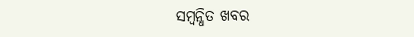ସମ୍ବନ୍ଧିତ ଖବର